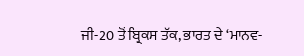ਜੀ-20 ਤੋਂ ਬ੍ਰਿਕਸ ਤੱਕ, ਭਾਰਤ ਦੇ ‘ਮਾਨਵ-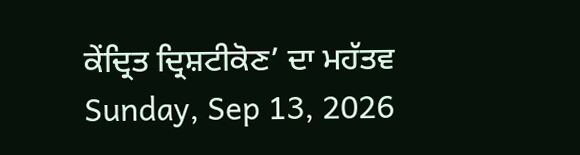ਕੇਂਦ੍ਰਿਤ ਦ੍ਰਿਸ਼ਟੀਕੋਣ’ ਦਾ ਮਹੱਤਵ
Sunday, Sep 13, 2026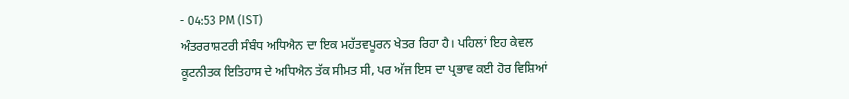- 04:53 PM (IST)
ਅੰਤਰਰਾਸ਼ਟਰੀ ਸੰਬੰਧ ਅਧਿਐਨ ਦਾ ਇਕ ਮਹੱਤਵਪੂਰਨ ਖੇਤਰ ਰਿਹਾ ਹੈ। ਪਹਿਲਾਂ ਇਹ ਕੇਵਲ ਕੂਟਨੀਤਕ ਇਤਿਹਾਸ ਦੇ ਅਧਿਐਨ ਤੱਕ ਸੀਮਤ ਸੀ, ਪਰ ਅੱਜ ਇਸ ਦਾ ਪ੍ਰਭਾਵ ਕਈ ਹੋਰ ਵਿਸ਼ਿਆਂ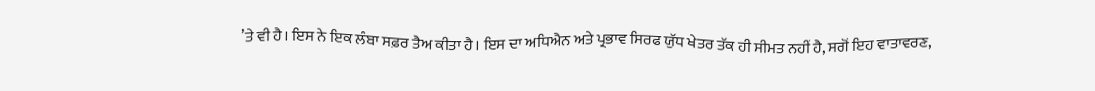’ਤੇ ਵੀ ਹੈ। ਇਸ ਨੇ ਇਕ ਲੰਬਾ ਸਫ਼ਰ ਤੈਅ ਕੀਤਾ ਹੈ। ਇਸ ਦਾ ਅਧਿਐਨ ਅਤੇ ਪ੍ਰਭਾਵ ਸਿਰਫ ਯੁੱਧ ਖੇਤਰ ਤੱਕ ਹੀ ਸੀਮਤ ਨਹੀਂ ਹੈ, ਸਗੋਂ ਇਹ ਵਾਤਾਵਰਣ,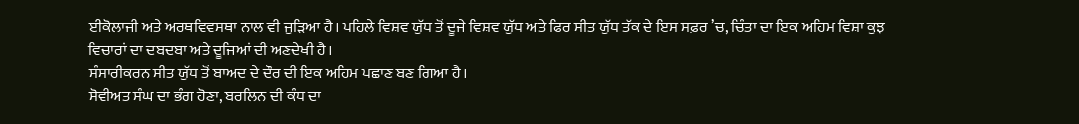ਈਕੋਲਾਜੀ ਅਤੇ ਅਰਥਵਿਵਸਥਾ ਨਾਲ ਵੀ ਜੁੜਿਆ ਹੈ। ਪਹਿਲੇ ਵਿਸ਼ਵ ਯੁੱਧ ਤੋਂ ਦੂਜੇ ਵਿਸ਼ਵ ਯੁੱਧ ਅਤੇ ਫਿਰ ਸੀਤ ਯੁੱਧ ਤੱਕ ਦੇ ਇਸ ਸਫ਼ਰ ’ਚ, ਚਿੰਤਾ ਦਾ ਇਕ ਅਹਿਮ ਵਿਸ਼ਾ ਕੁਝ ਵਿਚਾਰਾਂ ਦਾ ਦਬਦਬਾ ਅਤੇ ਦੂਜਿਆਂ ਦੀ ਅਣਦੇਖੀ ਹੈ।
ਸੰਸਾਰੀਕਰਨ ਸੀਤ ਯੁੱਧ ਤੋਂ ਬਾਅਦ ਦੇ ਦੌਰ ਦੀ ਇਕ ਅਹਿਮ ਪਛਾਣ ਬਣ ਗਿਆ ਹੈ।
ਸੋਵੀਅਤ ਸੰਘ ਦਾ ਭੰਗ ਹੋਣਾ, ਬਰਲਿਨ ਦੀ ਕੰਧ ਦਾ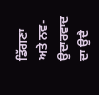ਡਿੱਗਣਾ ਅਤੇ ਨਵ-ਉਦਾਰਵਾਦ ਦਾ ਉਦੈ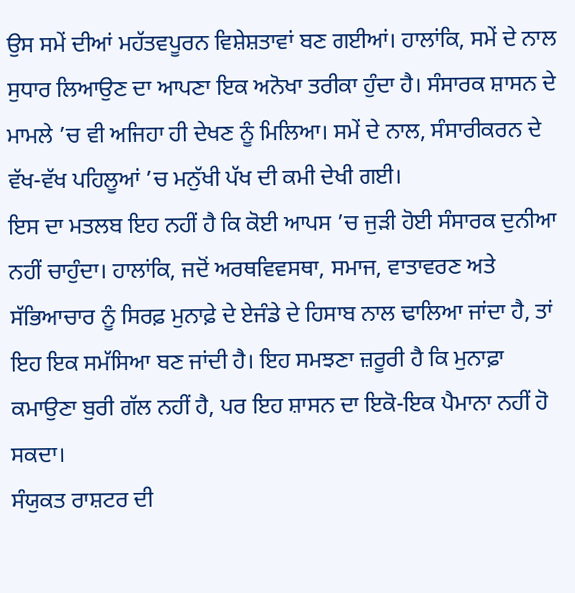ਉਸ ਸਮੇਂ ਦੀਆਂ ਮਹੱਤਵਪੂਰਨ ਵਿਸ਼ੇਸ਼ਤਾਵਾਂ ਬਣ ਗਈਆਂ। ਹਾਲਾਂਕਿ, ਸਮੇਂ ਦੇ ਨਾਲ ਸੁਧਾਰ ਲਿਆਉਣ ਦਾ ਆਪਣਾ ਇਕ ਅਨੋਖਾ ਤਰੀਕਾ ਹੁੰਦਾ ਹੈ। ਸੰਸਾਰਕ ਸ਼ਾਸਨ ਦੇ ਮਾਮਲੇ ’ਚ ਵੀ ਅਜਿਹਾ ਹੀ ਦੇਖਣ ਨੂੰ ਮਿਲਿਆ। ਸਮੇਂ ਦੇ ਨਾਲ, ਸੰਸਾਰੀਕਰਨ ਦੇ ਵੱਖ-ਵੱਖ ਪਹਿਲੂਆਂ ’ਚ ਮਨੁੱਖੀ ਪੱਖ ਦੀ ਕਮੀ ਦੇਖੀ ਗਈ।
ਇਸ ਦਾ ਮਤਲਬ ਇਹ ਨਹੀਂ ਹੈ ਕਿ ਕੋਈ ਆਪਸ ’ਚ ਜੁੜੀ ਹੋਈ ਸੰਸਾਰਕ ਦੁਨੀਆ ਨਹੀਂ ਚਾਹੁੰਦਾ। ਹਾਲਾਂਕਿ, ਜਦੋਂ ਅਰਥਵਿਵਸਥਾ, ਸਮਾਜ, ਵਾਤਾਵਰਣ ਅਤੇ ਸੱਭਿਆਚਾਰ ਨੂੰ ਸਿਰਫ਼ ਮੁਨਾਫ਼ੇ ਦੇ ਏਜੰਡੇ ਦੇ ਹਿਸਾਬ ਨਾਲ ਢਾਲਿਆ ਜਾਂਦਾ ਹੈ, ਤਾਂ ਇਹ ਇਕ ਸਮੱਸਿਆ ਬਣ ਜਾਂਦੀ ਹੈ। ਇਹ ਸਮਝਣਾ ਜ਼ਰੂਰੀ ਹੈ ਕਿ ਮੁਨਾਫ਼ਾ ਕਮਾਉਣਾ ਬੁਰੀ ਗੱਲ ਨਹੀਂ ਹੈ, ਪਰ ਇਹ ਸ਼ਾਸਨ ਦਾ ਇਕੋ-ਇਕ ਪੈਮਾਨਾ ਨਹੀਂ ਹੋ ਸਕਦਾ।
ਸੰਯੁਕਤ ਰਾਸ਼ਟਰ ਦੀ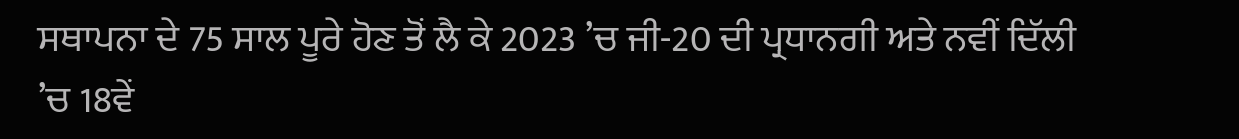ਸਥਾਪਨਾ ਦੇ 75 ਸਾਲ ਪੂਰੇ ਹੋਣ ਤੋਂ ਲੈ ਕੇ 2023 ’ਚ ਜੀ-20 ਦੀ ਪ੍ਰਧਾਨਗੀ ਅਤੇ ਨਵੀਂ ਦਿੱਲੀ ’ਚ 18ਵੇਂ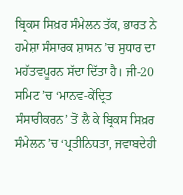ਬ੍ਰਿਕਸ ਸਿਖ਼ਰ ਸੰਮੇਲਨ ਤੱਕ, ਭਾਰਤ ਨੇ ਹਮੇਸ਼ਾ ਸੰਸਾਰਕ ਸ਼ਾਸਨ ’ਚ ਸੁਧਾਰ ਦਾ ਮਹੱਤਵਪੂਰਨ ਸੱਦਾ ਦਿੱਤਾ ਹੈ। ਜੀ-20 ਸਮਿਟ ’ਚ ‘ਮਾਨਵ-ਕੇਂਦ੍ਰਿਤ ਸੰਸਾਰੀਕਰਨ’ ਤੋਂ ਲੈ ਕੇ ਬ੍ਰਿਕਸ ਸਿਖ਼ਰ ਸੰਮੇਲਨ ’ਚ ‘ਪ੍ਰਤੀਨਿਧਤਾ, ਜਵਾਬਦੇਹੀ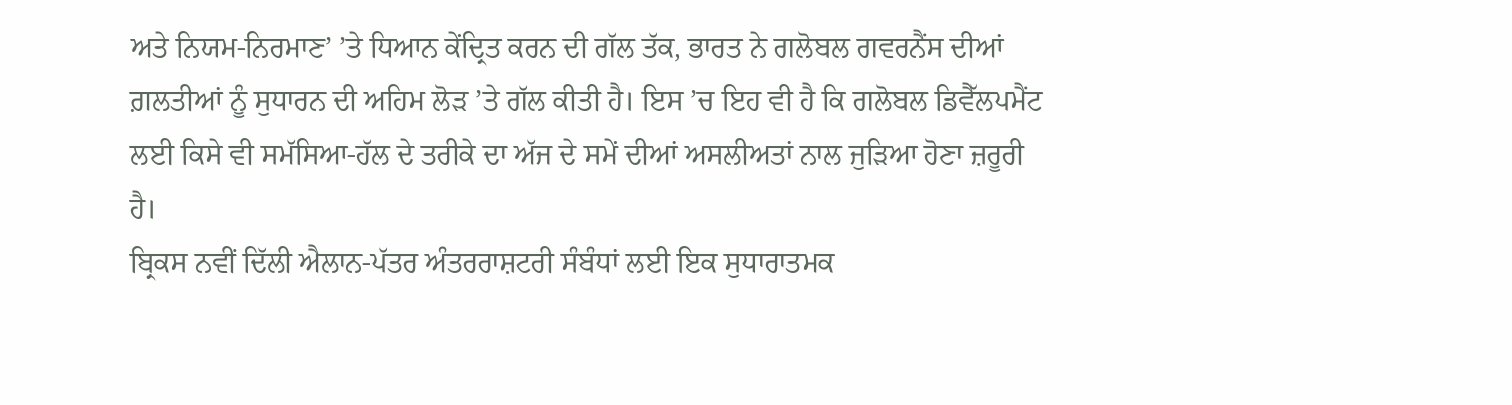ਅਤੇ ਨਿਯਮ-ਨਿਰਮਾਣ’ ’ਤੇ ਧਿਆਨ ਕੇਂਦ੍ਰਿਤ ਕਰਨ ਦੀ ਗੱਲ ਤੱਕ, ਭਾਰਤ ਨੇ ਗਲੋਬਲ ਗਵਰਨੈਂਸ ਦੀਆਂ ਗ਼ਲਤੀਆਂ ਨੂੰ ਸੁਧਾਰਨ ਦੀ ਅਹਿਮ ਲੋੜ ’ਤੇ ਗੱਲ ਕੀਤੀ ਹੈ। ਇਸ ’ਚ ਇਹ ਵੀ ਹੈ ਕਿ ਗਲੋਬਲ ਡਿਵੈੱਲਪਮੈਂਟ ਲਈ ਕਿਸੇ ਵੀ ਸਮੱਸਿਆ-ਹੱਲ ਦੇ ਤਰੀਕੇ ਦਾ ਅੱਜ ਦੇ ਸਮੇਂ ਦੀਆਂ ਅਸਲੀਅਤਾਂ ਨਾਲ ਜੁੜਿਆ ਹੋਣਾ ਜ਼ਰੂਰੀ ਹੈ।
ਬ੍ਰਿਕਸ ਨਵੀਂ ਦਿੱਲੀ ਐਲਾਨ-ਪੱਤਰ ਅੰਤਰਰਾਸ਼ਟਰੀ ਸੰਬੰਧਾਂ ਲਈ ਇਕ ਸੁਧਾਰਾਤਮਕ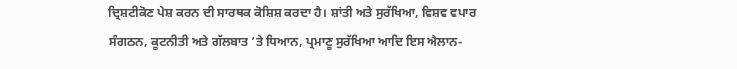ਦ੍ਰਿਸ਼ਟੀਕੋਣ ਪੇਸ਼ ਕਰਨ ਦੀ ਸਾਰਥਕ ਕੋਸ਼ਿਸ਼ ਕਰਦਾ ਹੈ। ਸ਼ਾਂਤੀ ਅਤੇ ਸੁਰੱਖਿਆ, ਵਿਸ਼ਵ ਵਪਾਰ ਸੰਗਠਨ, ਕੂਟਨੀਤੀ ਅਤੇ ਗੱਲਬਾਤ ’ਤੇ ਧਿਆਨ, ਪ੍ਰਮਾਣੂ ਸੁਰੱਖਿਆ ਆਦਿ ਇਸ ਐਲਾਨ-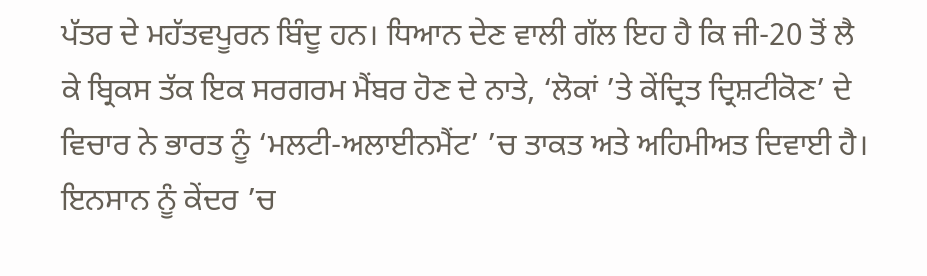ਪੱਤਰ ਦੇ ਮਹੱਤਵਪੂਰਨ ਬਿੰਦੂ ਹਨ। ਧਿਆਨ ਦੇਣ ਵਾਲੀ ਗੱਲ ਇਹ ਹੈ ਕਿ ਜੀ-20 ਤੋਂ ਲੈ ਕੇ ਬ੍ਰਿਕਸ ਤੱਕ ਇਕ ਸਰਗਰਮ ਮੈਂਬਰ ਹੋਣ ਦੇ ਨਾਤੇ, ‘ਲੋਕਾਂ ’ਤੇ ਕੇਂਦ੍ਰਿਤ ਦ੍ਰਿਸ਼ਟੀਕੋਣ’ ਦੇ ਵਿਚਾਰ ਨੇ ਭਾਰਤ ਨੂੰ ‘ਮਲਟੀ-ਅਲਾਈਨਮੈਂਟ’ ’ਚ ਤਾਕਤ ਅਤੇ ਅਹਿਮੀਅਤ ਦਿਵਾਈ ਹੈ।
ਇਨਸਾਨ ਨੂੰ ਕੇਂਦਰ ’ਚ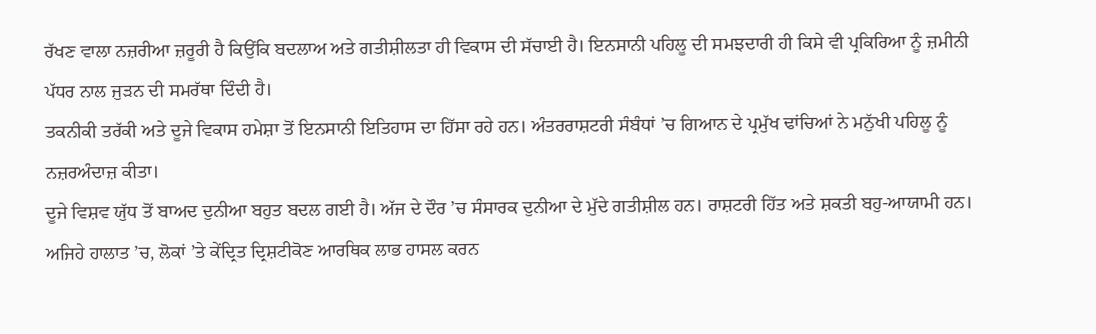ਰੱਖਣ ਵਾਲਾ ਨਜ਼ਰੀਆ ਜ਼ਰੂਰੀ ਹੈ ਕਿਉਂਕਿ ਬਦਲਾਅ ਅਤੇ ਗਤੀਸ਼ੀਲਤਾ ਹੀ ਵਿਕਾਸ ਦੀ ਸੱਚਾਈ ਹੈ। ਇਨਸਾਨੀ ਪਹਿਲੂ ਦੀ ਸਮਝਦਾਰੀ ਹੀ ਕਿਸੇ ਵੀ ਪ੍ਰਕਿਰਿਆ ਨੂੰ ਜ਼ਮੀਨੀ ਪੱਧਰ ਨਾਲ ਜੁੜਨ ਦੀ ਸਮਰੱਥਾ ਦਿੰਦੀ ਹੈ।
ਤਕਨੀਕੀ ਤਰੱਕੀ ਅਤੇ ਦੂਜੇ ਵਿਕਾਸ ਹਮੇਸ਼ਾ ਤੋਂ ਇਨਸਾਨੀ ਇਤਿਹਾਸ ਦਾ ਹਿੱਸਾ ਰਹੇ ਹਨ। ਅੰਤਰਰਾਸ਼ਟਰੀ ਸੰਬੰਧਾਂ ’ਚ ਗਿਆਨ ਦੇ ਪ੍ਰਮੁੱਖ ਢਾਂਚਿਆਂ ਨੇ ਮਨੁੱਖੀ ਪਹਿਲੂ ਨੂੰ ਨਜ਼ਰਅੰਦਾਜ਼ ਕੀਤਾ।
ਦੂਜੇ ਵਿਸ਼ਵ ਯੁੱਧ ਤੋਂ ਬਾਅਦ ਦੁਨੀਆ ਬਹੁਤ ਬਦਲ ਗਈ ਹੈ। ਅੱਜ ਦੇ ਦੌਰ ’ਚ ਸੰਸਾਰਕ ਦੁਨੀਆ ਦੇ ਮੁੱਦੇ ਗਤੀਸ਼ੀਲ ਹਨ। ਰਾਸ਼ਟਰੀ ਹਿੱਤ ਅਤੇ ਸ਼ਕਤੀ ਬਹੁ-ਆਯਾਮੀ ਹਨ। ਅਜਿਹੇ ਹਾਲਾਤ ’ਚ, ਲੋਕਾਂ ’ਤੇ ਕੇਂਦ੍ਰਿਤ ਦ੍ਰਿਸ਼ਟੀਕੋਣ ਆਰਥਿਕ ਲਾਭ ਹਾਸਲ ਕਰਨ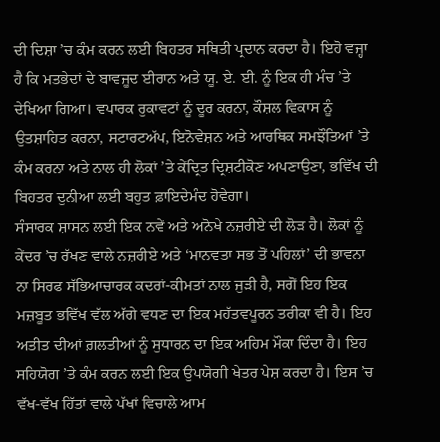ਦੀ ਦਿਸ਼ਾ ’ਚ ਕੰਮ ਕਰਨ ਲਈ ਬਿਹਤਰ ਸਥਿਤੀ ਪ੍ਰਦਾਨ ਕਰਦਾ ਹੈ। ਇਹੋ ਵਜ੍ਹਾ ਹੈ ਕਿ ਮਤਭੇਦਾਂ ਦੇ ਬਾਵਜੂਦ ਈਰਾਨ ਅਤੇ ਯੂ. ਏ. ਈ. ਨੂੰ ਇਕ ਹੀ ਮੰਚ ’ਤੇ ਦੇਖਿਆ ਗਿਆ। ਵਪਾਰਕ ਰੁਕਾਵਟਾਂ ਨੂੰ ਦੂਰ ਕਰਨਾ, ਕੌਸ਼ਲ ਵਿਕਾਸ ਨੂੰ ਉਤਸ਼ਾਹਿਤ ਕਰਨਾ, ਸਟਾਰਟਅੱਪ, ਇਨੋਵੇਸ਼ਨ ਅਤੇ ਆਰਥਿਕ ਸਮਝੌਤਿਆਂ ’ਤੇ ਕੰਮ ਕਰਨਾ ਅਤੇ ਨਾਲ ਹੀ ਲੋਕਾਂ ’ਤੇ ਕੇਂਦ੍ਰਿਤ ਦ੍ਰਿਸ਼ਟੀਕੋਣ ਅਪਣਾਉਣਾ, ਭਵਿੱਖ ਦੀ ਬਿਹਤਰ ਦੁਨੀਆ ਲਈ ਬਹੁਤ ਫ਼ਾਇਦੇਮੰਦ ਹੋਵੇਗਾ।
ਸੰਸਾਰਕ ਸ਼ਾਸਨ ਲਈ ਇਕ ਨਵੇਂ ਅਤੇ ਅਨੋਖੇ ਨਜ਼ਰੀਏ ਦੀ ਲੋੜ ਹੈ। ਲੋਕਾਂ ਨੂੰ ਕੇਂਦਰ ’ਚ ਰੱਖਣ ਵਾਲੇ ਨਜ਼ਰੀਏ ਅਤੇ ‘ਮਾਨਵਤਾ ਸਭ ਤੋਂ ਪਹਿਲਾਂ’ ਦੀ ਭਾਵਨਾ ਨਾ ਸਿਰਫ ਸੱਭਿਆਚਾਰਕ ਕਦਰਾਂ-ਕੀਮਤਾਂ ਨਾਲ ਜੁੜੀ ਹੈ, ਸਗੋਂ ਇਹ ਇਕ ਮਜ਼ਬੂਤ ਭਵਿੱਖ ਵੱਲ ਅੱਗੇ ਵਧਣ ਦਾ ਇਕ ਮਹੱਤਵਪੂਰਨ ਤਰੀਕਾ ਵੀ ਹੈ। ਇਹ ਅਤੀਤ ਦੀਆਂ ਗ਼ਲਤੀਆਂ ਨੂੰ ਸੁਧਾਰਨ ਦਾ ਇਕ ਅਹਿਮ ਮੌਕਾ ਦਿੰਦਾ ਹੈ। ਇਹ ਸਹਿਯੋਗ ’ਤੇ ਕੰਮ ਕਰਨ ਲਈ ਇਕ ਉਪਯੋਗੀ ਖੇਤਰ ਪੇਸ਼ ਕਰਦਾ ਹੈ। ਇਸ ’ਚ ਵੱਖ-ਵੱਖ ਹਿੱਤਾਂ ਵਾਲੇ ਪੱਖਾਂ ਵਿਚਾਲੇ ਆਮ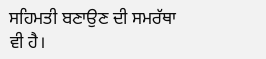ਸਹਿਮਤੀ ਬਣਾਉਣ ਦੀ ਸਮਰੱਥਾ ਵੀ ਹੈ।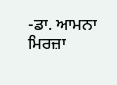-ਡਾ. ਆਮਨਾ ਮਿਰਜ਼ਾ